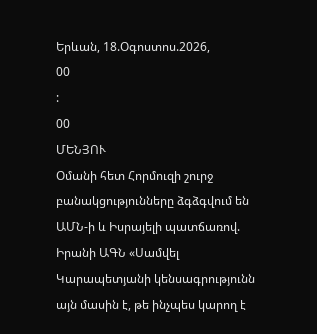Երևան, 18.Օգոստոս.2026,
00
:
00
ՄԵՆՅՈՒ
Օմանի հետ Հորմուզի շուրջ բանակցությունները ձգձգվում են ԱՄՆ-ի և Իսրայելի պատճառով. Իրանի ԱԳՆ «Սամվել Կարապետյանի կենսագրությունն այն մասին է, թե ինչպես կարող է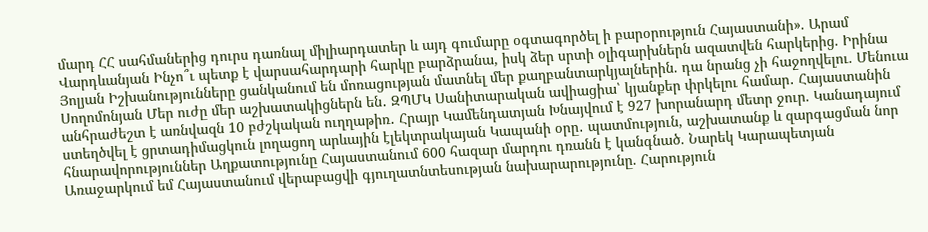մարդ ՀՀ սահմաներից դուրս դառնալ միլիարդատեր և այդ գումարը օգտագործել ի բարօրություն Հայաստանի». Արամ Վարդևանյան Ինչո՞ւ պետք է վարսահարդարի հարկը բարձրանա, իսկ ձեր սրտի օլիգարխներն ազատվեն հարկերից. Իրինա Յոլյան Իշխանությունները ցանկանում են մոռացության մատնել մեր քաղբանտարկյալներին. դա նրանց չի հաջողվելու. Մենուա Սողոմոնյան Մեր ուժը մեր աշխատակիցներն են․ ԶՊՄԿ Սանիտարական ավիացիա՝ կյանքեր փրկելու համար․ Հայաստանին անհրաժեշտ է առնվազն 10 բժշկական ուղղաթիռ․ Հրայր Կամենդատյան Խնայվում է 927 խորանարդ մետր ջուր. Կանադայում ստեղծվել է ցրտադիմացկուն լողացող արևային էլեկտրակայան Կապանի օրը․ պատմություն, աշխատանք և զարգացման նոր հնարավորություններ Աղքատությունը Հայաստանում 600 հազար մարդու դռանն է կանգնած. Նարեկ Կարապետյան Առաջարկում եմ Հայաստանում վերաբացվի գյուղատնտեսության նախարարությունը. Հարություն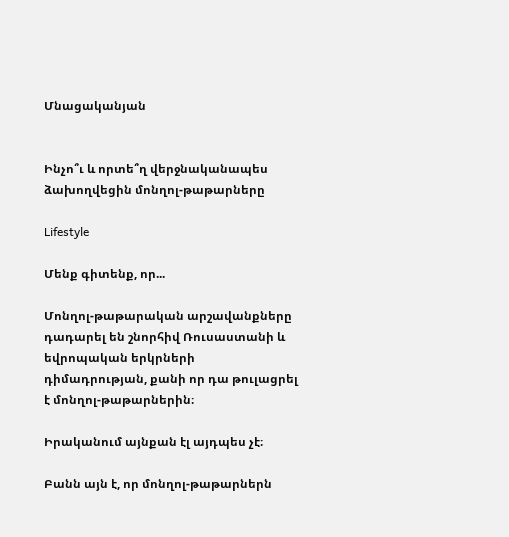Մնացականյան


Ինչո՞ւ և որտե՞ղ վերջնականապես ձախողվեցին մոնղոլ-թաթարները

Lifestyle

Մենք գիտենք, որ...

Մոնղոլ-թաթարական արշավանքները դադարել են շնորհիվ Ռուսաստանի և եվրոպական երկրների դիմադրության, քանի որ դա թուլացրել է մոնղոլ-թաթարներին։

Իրականում այնքան էլ այդպես չէ։

Բանն այն է, որ մոնղոլ-թաթարներն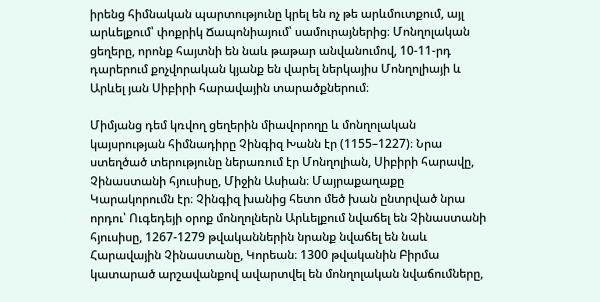իրենց հիմնական պարտությունը կրել են ոչ թե արևմուտքում, այլ արևելքում՝ փոքրիկ Ճապոնիայում՝ սամուրայներից։ Մոնղոլական ցեղերը, որոնք հայտնի են նաև թաթար անվանումով, 10-11-րդ դարերում քոչվորական կյանք են վարել ներկայիս Մոնղոլիայի և Արևել յան Սիբիրի հարավային տարածքներում։

Միմյանց դեմ կռվող ցեղերին միավորողը և մոնղոլական կայսրության հիմնադիրը Չինգիզ Խանն էր (1155–1227)։ Նրա ստեղծած տերությունը ներառում էր Մոնղոլիան, Սիբիրի հարավը, Չինաստանի հյուսիսը, Միջին Ասիան։ Մայրաքաղաքը Կարակորումն էր։ Չինգիզ խանից հետո մեծ խան ընտրված նրա որդու՝ Ուգեդեյի օրոք մոնղոլներն Արևելքում նվաճել են Չինաստանի հյուսիսը, 1267-1279 թվականներին նրանք նվաճել են նաև Հարավային Չինաստանը, Կորեան։ 1300 թվականին Բիրմա կատարած արշավանքով ավարտվել են մոնղոլական նվաճումները,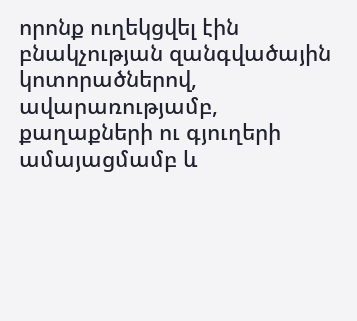որոնք ուղեկցվել էին բնակչության զանգվածային կոտորածներով, ավարառությամբ, քաղաքների ու գյուղերի ամայացմամբ և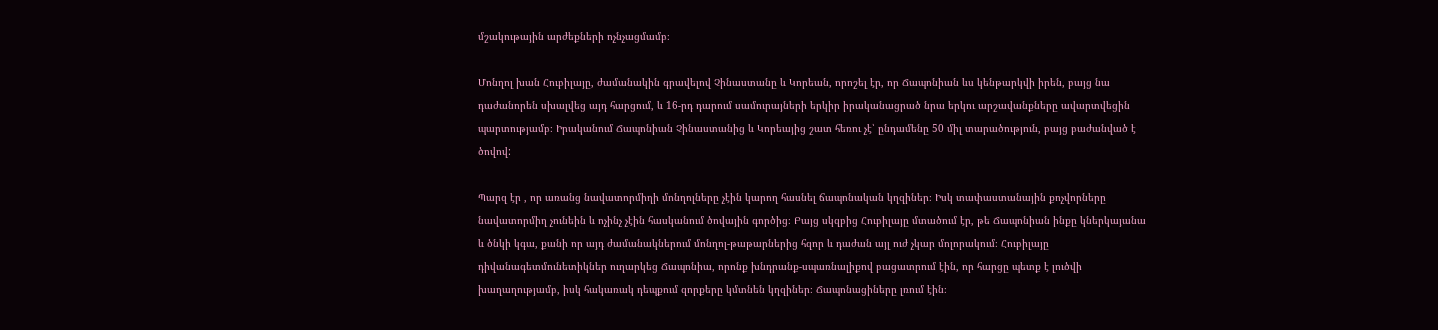մշակութային արժեքների ոչնչացմամբ։

Մոնղոլ խան Հուբիլայը, ժամանակին գրավելով Չինաստանը և Կորեան, որոշել էր, որ Ճապոնիան ևս կենթարկվի իրեն, բայց նա դաժանորեն սխալվեց այդ հարցում, և 16-րդ դարում սամուրայների երկիր իրականացրած նրա երկու արշավանքները ավարտվեցին պարտությամբ։ Իրականում Ճապոնիան Չինաստանից և Կորեայից շատ հեռու չէ՝ ընդամենը 50 միլ տարածություն, բայց բաժանված է ծովով:

Պարզ էր , որ առանց նավատորմիղի մոնղոլները չէին կարող հասնել ճապոնական կղզիներ։ Իսկ տափաստանային քոչվորները նավատորմիղ չունեին և ոչինչ չէին հասկանում ծովային գործից։ Բայց սկզբից Հուբիլայը մտածում էր, թե Ճապոնիան ինքը կներկայանա և ծնկի կգա, քանի որ այդ ժամանակներում մոնղոլ-թաթարներից հզոր և դաժան այլ ուժ չկար մոլորակում։ Հուբիլայը դիվանագետմունետիկներ ուղարկեց Ճապոնիա, որոնք խնդրանք-սպառնալիքով բացատրում էին, որ հարցը պետք է լուծվի խաղաղությամբ, իսկ հակառակ դեպքում զորքերը կմտնեն կղզիներ։ Ճապոնացիները լռում էին։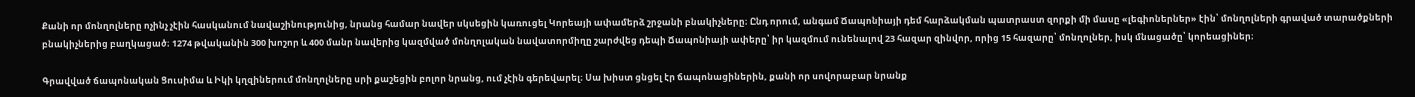Քանի որ մոնղոլները ոչինչ չէին հասկանում նավաշինությունից, նրանց համար նավեր սկսեցին կառուցել Կորեայի ափամերձ շրջանի բնակիչները։ Ընդ որում, անգամ Ճապոնիայի դեմ հարձակման պատրաստ զորքի մի մասը «լեգիոներներ» էին՝ մոնղոլների գրաված տարածքների բնակիչներից բաղկացած։ 1274 թվականին 300 խոշոր և 400 մանր նավերից կազմված մոնղոլական նավատորմիղը շարժվեց դեպի Ճապոնիայի ափերը՝ իր կազմում ունենալով 23 հազար զինվոր, որից 15 հազարը՝ մոնղոլներ, իսկ մնացածը՝ կորեացիներ։

Գրավված ճապոնական Ցուսիմա և Իկի կղզիներում մոնղոլները սրի քաշեցին բոլոր նրանց, ում չէին գերեվարել։ Սա խիստ ցնցել էր ճապոնացիներին, քանի որ սովորաբար նրանք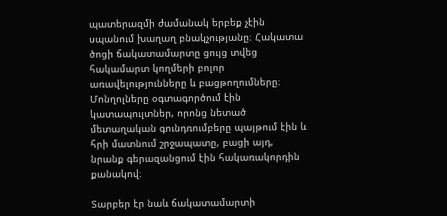պատերազմի ժամանակ երբեք չէին սպանում խաղաղ բնակչությանը։ Հակատա ծոցի ճակատամարտը ցույց տվեց հակամարտ կողմերի բոլոր առավելությունները և բացթողումները։ Մոնղոլները օգտագործում էին կատապուլտներ, որոնց նետած մետաղական գունդռումբերը պայթում էին և հրի մատնում շրջապատը, բացի այդ, նրանք գերազանցում էին հակառակորդին քանակով։

Տարբեր էր նաև ճակատամարտի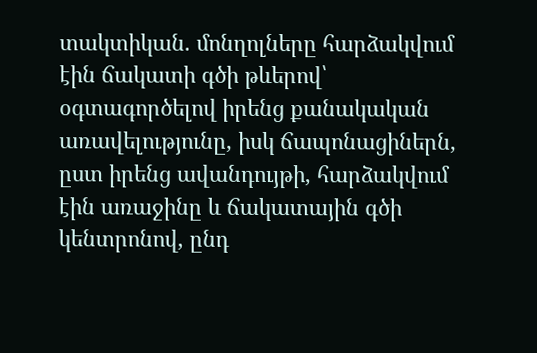տակտիկան. մոնղոլները հարձակվում էին ճակատի գծի թևերով՝ օգտագործելով իրենց քանակական առավելությունը, իսկ ճապոնացիներն, ըստ իրենց ավանդույթի, հարձակվում էին առաջինը և ճակատային գծի կենտրոնով, ընդ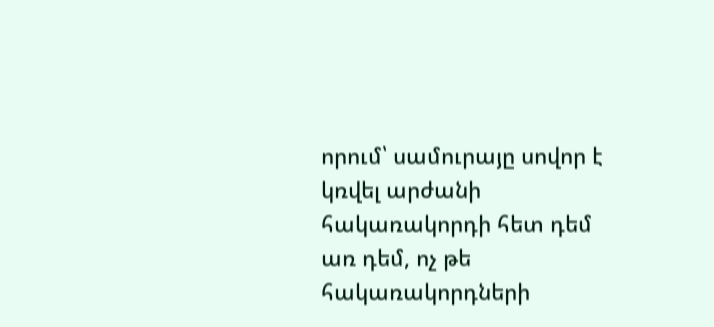որում՝ սամուրայը սովոր է կռվել արժանի հակառակորդի հետ դեմ առ դեմ, ոչ թե հակառակորդների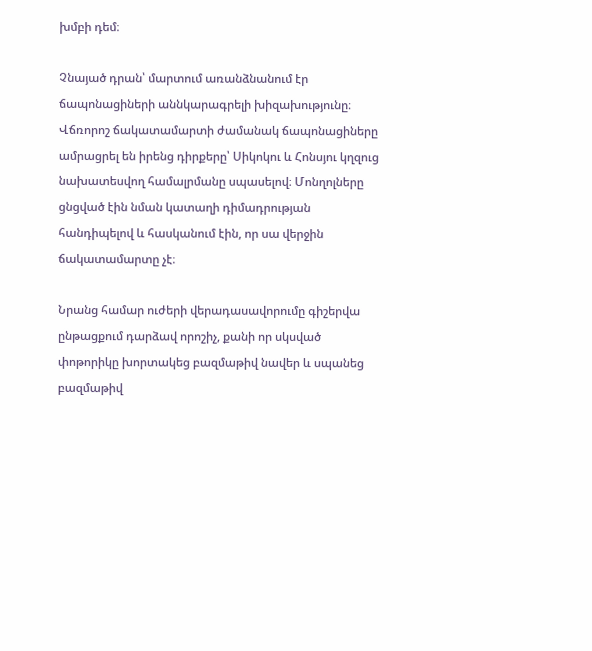խմբի դեմ։

Չնայած դրան՝ մարտում առանձնանում էր ճապոնացիների աննկարագրելի խիզախությունը։ Վճռորոշ ճակատամարտի ժամանակ ճապոնացիները ամրացրել են իրենց դիրքերը՝ Սիկոկու և Հոնսյու կղզուց նախատեսվող համալրմանը սպասելով։ Մոնղոլները ցնցված էին նման կատաղի դիմադրության հանդիպելով և հասկանում էին, որ սա վերջին ճակատամարտը չէ։

Նրանց համար ուժերի վերադասավորումը գիշերվա ընթացքում դարձավ որոշիչ, քանի որ սկսված փոթորիկը խորտակեց բազմաթիվ նավեր և սպանեց բազմաթիվ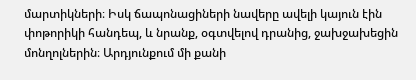մարտիկների։ Իսկ ճապոնացիների նավերը ավելի կայուն էին փոթորիկի հանդեպ, և նրանք, օգտվելով դրանից, ջախջախեցին մոնղոլներին։ Արդյունքում մի քանի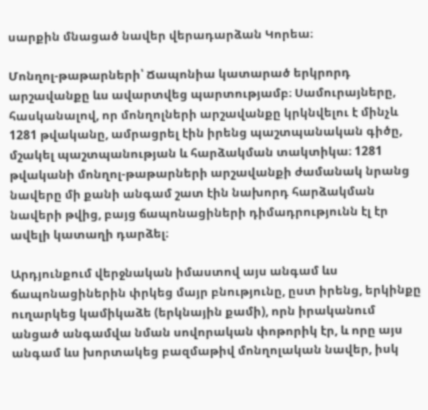սարքին մնացած նավեր վերադարձան Կորեա։

Մոնղոլ-թաթարների՝ Ճապոնիա կատարած երկրորդ արշավանքը ևս ավարտվեց պարտությամբ։ Սամուրայները, հասկանալով, որ մոնղոլների արշավանքը կրկնվելու է մինչև 1281 թվականը, ամրացրել էին իրենց պաշտպանական գիծը, մշակել պաշտպանության և հարձակման տակտիկա։ 1281 թվականի մոնղոլ-թաթարների արշավանքի ժամանակ նրանց նավերը մի քանի անգամ շատ էին նախորդ հարձակման նավերի թվից, բայց ճապոնացիների դիմադրությունն էլ էր ավելի կատաղի դարձել։

Արդյունքում վերջնական իմաստով այս անգամ ևս ճապոնացիներին փրկեց մայր բնությունը, ըստ իրենց, երկինքը ուղարկեց կամիկաձե (երկնային քամի), որն իրականում անցած անգամվա նման սովորական փոթորիկ էր, և որը այս անգամ ևս խորտակեց բազմաթիվ մոնղոլական նավեր, իսկ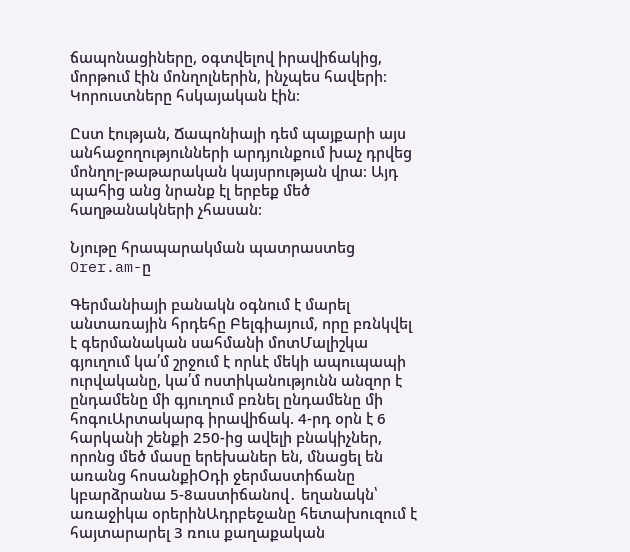ճապոնացիները, օգտվելով իրավիճակից, մորթում էին մոնղոլներին, ինչպես հավերի։ Կորուստները հսկայական էին։

Ըստ էության, Ճապոնիայի դեմ պայքարի այս անհաջողությունների արդյունքում խաչ դրվեց մոնղոլ-թաթարական կայսրության վրա։ Այդ պահից անց նրանք էլ երբեք մեծ հաղթանակների չհասան։

Նյութը հրապարակման պատրաստեց Orer.am-ը

Գերմանիայի բանակն օգնում է մարել անտառային հրդեհը Բելգիայում, որը բռնկվել է գերմանական սահմանի մոտՄալիշկա գյուղում կա՛մ շրջում է որևէ մեկի ապուպապի ուրվականը, կա՛մ ոստիկանությունն անզոր է ընդամենը մի գյուղում բռնել ընդամենը մի հոգուԱրտակարգ իրավիճակ. 4-րդ օրն է 6 հարկանի շենքի 250-ից ավելի բնակիչներ, որոնց մեծ մասը երեխաներ են, մնացել են առանց հոսանքիՕդի ջերմաստիճանը կբարձրանա 5-8աստիճանով․ եղանակն՝ առաջիկա օրերինԱդրբեջանը հետախուզում է հայտարարել 3 ռուս քաղաքական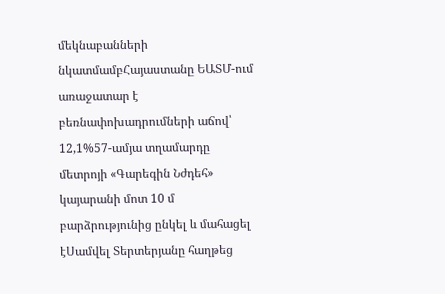մեկնաբանների նկատմամբՀայաստանը ԵԱՏՄ-ում առաջատար է բեռնափոխադրումների աճով՝ 12,1%57-ամյա տղամարդը մետրոյի «Գարեգին Նժդեհ» կայարանի մոտ 10 մ բարձրությունից ընկել և մահացել էՍամվել Տերտերյանը հաղթեց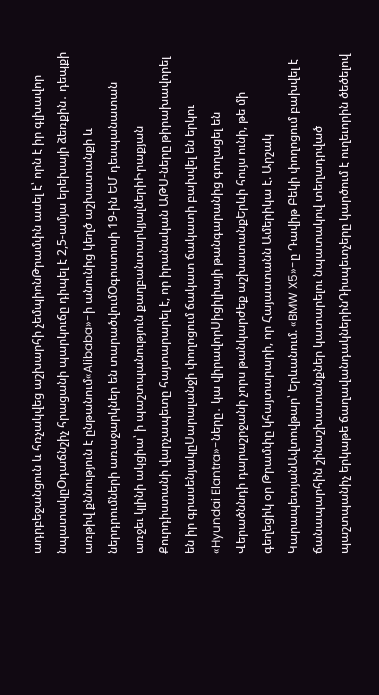ադրբեջանցուն և հռչակվեց աշխարհի չեմպիոնԹրամփն ասել է՝ որն է իր գլխավոր նպատակըՕդաճնշիչ հրացանի պարկուճը դիպել է 2,5-ամյա երեխայի ձեռքին․ դեպքի առթիվ քննություն է ընթանում«Alibaba»-ի անունից կեղծ աշխատանքի և ներդրումների առաջարկներ են տարածվումՕգոստոսի 19-ին ԵՄ դեսպանատան առջեւ կլինի ակցիա՝ ի պաշտպանություն քաղբանտարկյալներիԻրաքյան Քուրդիստանի վարչապետը հայտարարել է, որ իրանական ԱԹՍ-ները թիրախավորել են իր գրասենյակըՍարալանջի փողոցում ճակատ ճակատի բախվել են երկու «Hyundai Elantra»-ները․ կա վիրավորՍիցիլիայի թանգարանից գողացել են Վերածննդի դարաշրջանի չորս թանկարժեք աշխատանքԵրևի հույս ունի, թե մի գեղեցիկ օր Թրամփը կհայտարարի, որ Հայաստանն Ամերիկա է. Արշակ ԿարապետյանԱվտովթար՝ Երևանում. «BMW X5»-ը Դավիթ Բեկի փողոցում բախվել է ճանապարհին շինաշխատանքներ կատարելու նպատակով տեղադրված պաշտպանիչ երկաթե ճաղավանդակներինԴիսպետչերը կարծում է ուղեւորին ծեծելով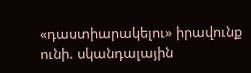«դաստիարակելու» իրավունք ունի. սկանդալային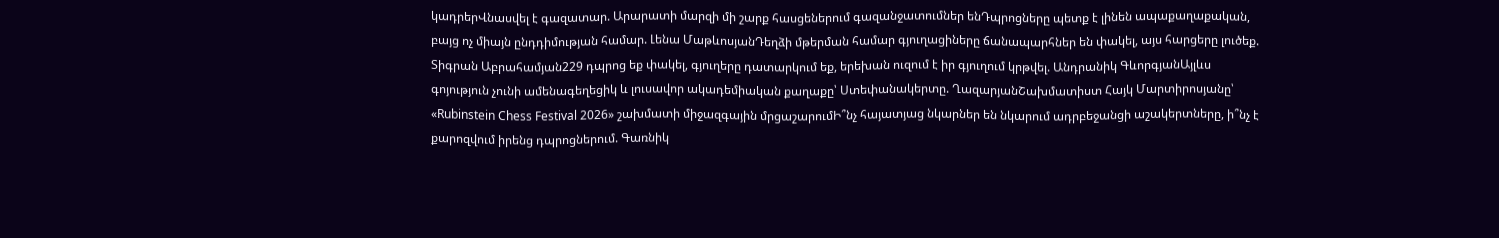կադրերՎնասվել է գազատար. Արարատի մարզի մի շարք հասցեներում գազանջատումներ ենԴպրոցները պետք է լինեն ապաքաղաքական, բայց ոչ միայն ընդդիմության համար. Լենա ՄաթևոսյանԴեղձի մթերման համար գյուղացիները ճանապարհներ են փակել, այս հարցերը լուծեք. Տիգրան Աբրահամյան229 դպրոց եք փակել, գյուղերը դատարկում եք, երեխան ուզում է իր գյուղում կրթվել. Անդրանիկ ԳևորգյանԱյլևս գոյություն չունի ամենագեղեցիկ և լուսավոր ակադեմիական քաղաքը՝ Ստեփանակերտը. ՂազարյանՇախմատիստ Հայկ Մարտիրոսյանը՝ «Rubinstein Chess Festival 2026» շախմատի միջազգային մրցաշարումԻ՞նչ հայատյաց նկարներ են նկարում ադրբեջանցի աշակերտները, ի՞նչ է քարոզվում իրենց դպրոցներում. Գառնիկ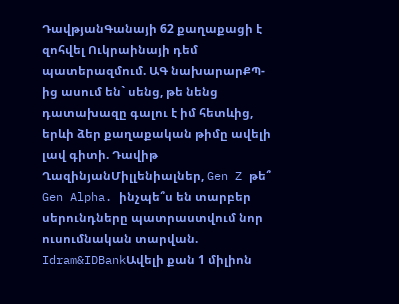ԴավթյանԳանայի 62 քաղաքացի է զոհվել Ուկրաինայի դեմ պատերազմում. ԱԳ նախարարՔՊ-ից ասում են` սենց, թե նենց դատախազը գալու է իմ հետևից, երևի ձեր քաղաքական թիմը ավելի լավ գիտի. Դավիթ ՂազինյանՄիլլենիալներ, Gen Z թե՞ Gen Alpha. ինչպե՞ս են տարբեր սերունդները պատրաստվում նոր ուսումնական տարվան. Idram&IDBankԱվելի քան 1 միլիոն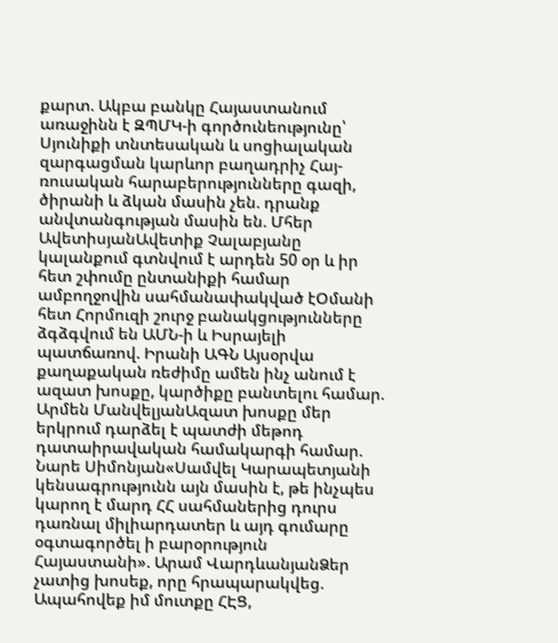քարտ. Ակբա բանկը Հայաստանում առաջինն է ԶՊՄԿ-ի գործունեությունը՝ Սյունիքի տնտեսական և սոցիալական զարգացման կարևոր բաղադրիչ Հայ-ռուսական հարաբերությունները գազի, ծիրանի և ձկան մասին չեն. դրանք անվտանգության մասին են. Մհեր ԱվետիսյանԱվետիք Չալաբյանը կալանքում գտնվում է արդեն 50 օր և իր հետ շփումը ընտանիքի համար ամբողջովին սահմանափակված էՕմանի հետ Հորմուզի շուրջ բանակցությունները ձգձգվում են ԱՄՆ-ի և Իսրայելի պատճառով. Իրանի ԱԳՆ Այսօրվա քաղաքական ռեժիմը ամեն ինչ անում է ազատ խոսքը, կարծիքը բանտելու համար. Արմեն ՄանվելյանԱզատ խոսքը մեր երկրում դարձել է պատժի մեթոդ դատաիրավական համակարգի համար. Նարե Սիմոնյան«Սամվել Կարապետյանի կենսագրությունն այն մասին է, թե ինչպես կարող է մարդ ՀՀ սահմաներից դուրս դառնալ միլիարդատեր և այդ գումարը օգտագործել ի բարօրություն Հայաստանի». Արամ ՎարդևանյանՁեր չատից խոսեք, որը հրապարակվեց. Ապահովեք իմ մուտքը ՀԷՑ,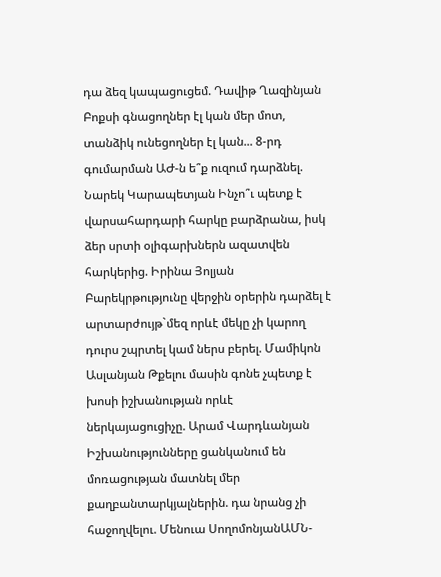դա ձեզ կապացուցեմ. Դավիթ Ղազինյան Բոքսի գնացողներ էլ կան մեր մոտ, տանձիկ ունեցողներ էլ կան... 8-րդ գումարման ԱԺ-ն ե՞ք ուզում դարձնել. Նարեկ Կարապետյան Ինչո՞ւ պետք է վարսահարդարի հարկը բարձրանա, իսկ ձեր սրտի օլիգարխներն ազատվեն հարկերից. Իրինա Յոլյան Բարեկրթությունը վերջին օրերին դարձել է արտարժույթ`մեզ որևէ մեկը չի կարող դուրս շպրտել կամ ներս բերել. Մամիկոն Ասլանյան Թքելու մասին գոնե չպետք է խոսի իշխանության որևէ ներկայացուցիչը. Արամ Վարդևանյան Իշխանությունները ցանկանում են մոռացության մատնել մեր քաղբանտարկյալներին. դա նրանց չի հաջողվելու. Մենուա ՍողոմոնյանԱՄՆ-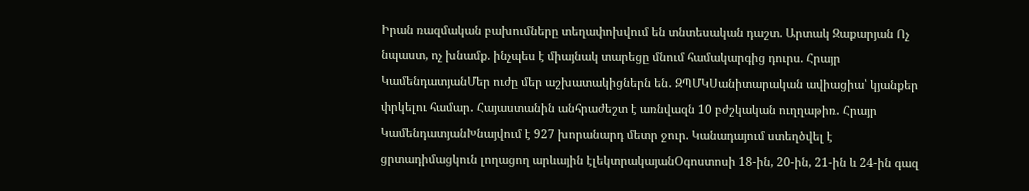Իրան ռազմական բախումները տեղափոխվում են տնտեսական դաշտ. Արտակ Զաքարյան Ոչ նպաստ, ոչ խնամք. ինչպես է միայնակ տարեցը մնում համակարգից դուրս. Հրայր ԿամենդատյանՄեր ուժը մեր աշխատակիցներն են․ ԶՊՄԿՍանիտարական ավիացիա՝ կյանքեր փրկելու համար․ Հայաստանին անհրաժեշտ է առնվազն 10 բժշկական ուղղաթիռ․ Հրայր ԿամենդատյանԽնայվում է 927 խորանարդ մետր ջուր. Կանադայում ստեղծվել է ցրտադիմացկուն լողացող արևային էլեկտրակայանՕգոստոսի 18-ին, 20-ին, 21-ին և 24-ին գազ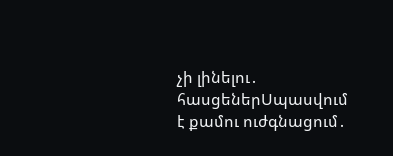չի լինելու․ հասցեներՍպասվում է քամու ուժգնացում․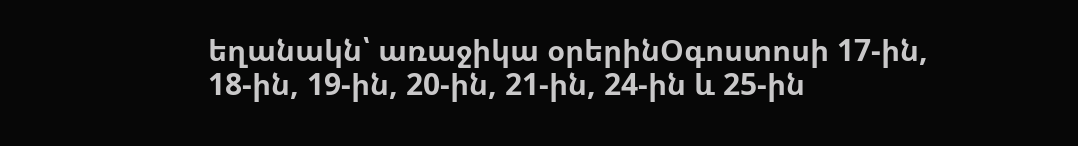եղանակն՝ առաջիկա օրերինՕգոստոսի 17-ին, 18-ին, 19-ին, 20-ին, 21-ին, 24-ին և 25-ին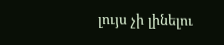լույս չի լինելու